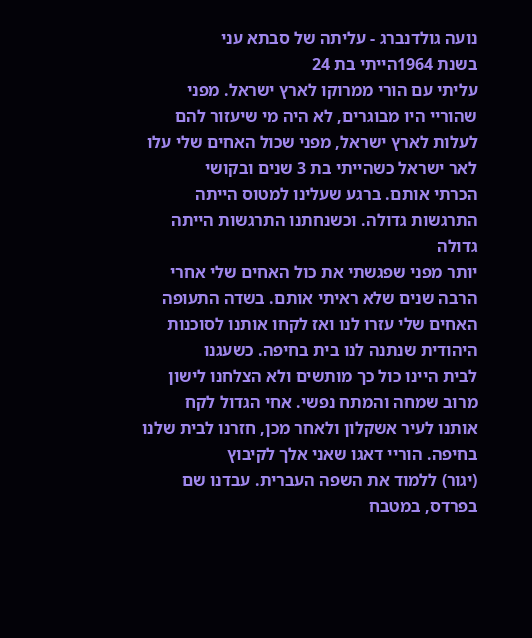נועה גולדנברג - עליתה של סבתא עני
בשנת 1964הייתי בת 24
עליתי עם הורי ממרוקו לארץ ישראל. מפני שהוריי היו מבוגרים, לא היה מי שיעזור להם
לעלות לארץ ישראל, מפני שכול האחים שלי עלו לאר ישראל כשהייתי בת 3 שנים ובקושי
הכרתי אותם. ברגע שעלינו למטוס הייתה התרגשות גדולה. וכשנחתנו התרגשות הייתה גדולה
יותר מפני שפגשתי את כול האחים שלי אחרי הרבה שנים שלא ראיתי אותם. בשדה התעופה
האחים שלי עזרו לנו ואז לקחו אותנו לסוכנות היהודית שנתנה לנו בית בחיפה. כשעגנו
לבית היינו כול כך מותשים ולא הצלחנו לישון מרוב שמחה והמתח נפשי. אחי הגדול לקח
אותנו לעיר אשקלון ולאחר מכן, חזרנו לבית שלנו בחיפה. הוריי דאגו שאני אלך לקיבוץ
(יגור) ללמוד את השפה העברית. עבדנו שם בפרדס, במטבח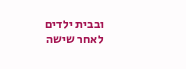ובבית ילדים לאחר שישה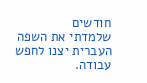חודשים
שלמדתי את השפה העברית יצנו לחפש עבודה.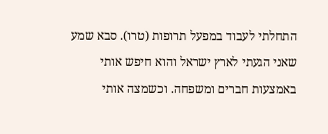התחלתי לעבוד במפעל תרופות (טרו). סבא שמע
שאני הגעתי לארץ ישראל והוא חיפש אותי באמצעות חברים ומשפחה. וכשמצה אותי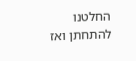החלטנו
להתחתן ואז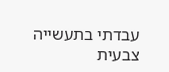עבדתי בתעשייה צבעית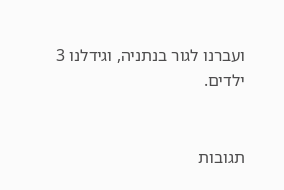ועברנו לגור בנתניה, וגידלנו 3 ילדים.


תגובות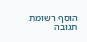הוסף רשומת תגובה